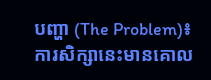បញ្ហា (The Problem)៖ ការសិក្សានេះមានគោល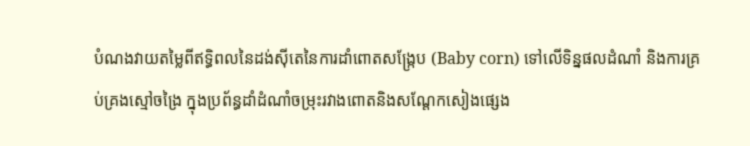បំណងវាយតម្លៃពីឥទ្ធិពលនៃដង់ស៊ីតេនៃការដាំពោតសង្រ្កែប (Baby corn) ទៅលើទិន្នផលដំណាំ និងការគ្រប់គ្រងស្មៅចង្រៃ ក្នុងប្រព័ន្ធដាំដំណាំចម្រុះរវាងពោតនិងសណ្តែកសៀងផ្សេង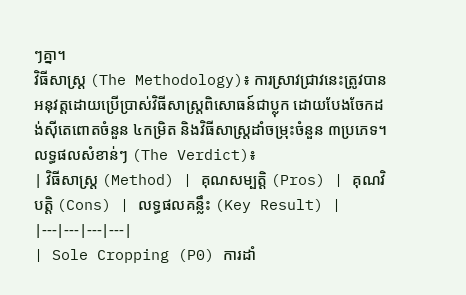ៗគ្នា។
វិធីសាស្ត្រ (The Methodology)៖ ការស្រាវជ្រាវនេះត្រូវបានអនុវត្តដោយប្រើប្រាស់វិធីសាស្ត្រពិសោធន៍ជាប្លុក ដោយបែងចែកដង់ស៊ីតេពោតចំនួន ៤កម្រិត និងវិធីសាស្ត្រដាំចម្រុះចំនួន ៣ប្រភេទ។
លទ្ធផលសំខាន់ៗ (The Verdict)៖
| វិធីសាស្ត្រ (Method) | គុណសម្បត្តិ (Pros) | គុណវិបត្តិ (Cons) | លទ្ធផលគន្លឹះ (Key Result) |
|---|---|---|---|
| Sole Cropping (P0) ការដាំ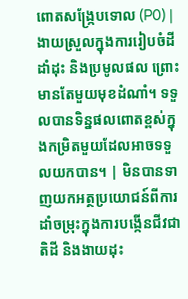ពោតសង្រ្កែបទោល (P0) |
ងាយស្រួលក្នុងការរៀបចំដី ដាំដុះ និងប្រមូលផល ព្រោះមានតែមួយមុខដំណាំ។ ទទួលបានទិន្នផលពោតខ្ពស់ក្នុងកម្រិតមួយដែលអាចទទួលយកបាន។ | មិនបានទាញយកអត្ថប្រយោជន៍ពីការដាំចម្រុះក្នុងការបង្កើនជីវជាតិដី និងងាយដុះ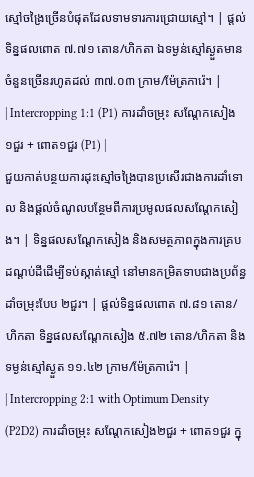ស្មៅចង្រៃច្រើនបំផុតដែលទាមទារការជ្រោយស្មៅ។ | ផ្តល់ទិន្នផលពោត ៧.៧១ តោន/ហិកតា ឯទម្ងន់ស្មៅស្ងួតមានចំនួនច្រើនរហូតដល់ ៣៧.០៣ ក្រាម/ម៉ែត្រការ៉េ។ |
| Intercropping 1:1 (P1) ការដាំចម្រុះ សណ្តែកសៀង១ជួរ + ពោត១ជួរ (P1) |
ជួយកាត់បន្ថយការដុះស្មៅចង្រៃបានប្រសើរជាងការដាំទោល និងផ្តល់ចំណូលបន្ថែមពីការប្រមូលផលសណ្តែកសៀង។ | ទិន្នផលសណ្តែកសៀង និងសមត្ថភាពក្នុងការគ្របដណ្តប់ដីដើម្បីទប់ស្កាត់ស្មៅ នៅមានកម្រិតទាបជាងប្រព័ន្ធដាំចម្រុះបែប ២ជួរ។ | ផ្តល់ទិន្នផលពោត ៧.៨១ តោន/ហិកតា ទិន្នផលសណ្តែកសៀង ៥.៧២ តោន/ហិកតា និងទម្ងន់ស្មៅស្ងួត ១១.៤២ ក្រាម/ម៉ែត្រការ៉េ។ |
| Intercropping 2:1 with Optimum Density (P2D2) ការដាំចម្រុះ សណ្តែកសៀង២ជួរ + ពោត១ជួរ ក្នុ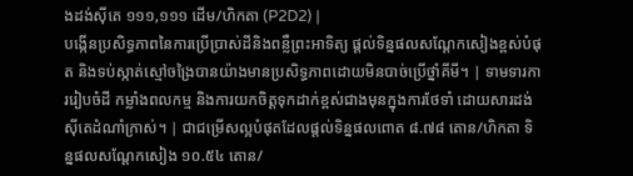ងដង់ស៊ីតេ ១១១,១១១ ដើម/ហិកតា (P2D2) |
បង្កើនប្រសិទ្ធភាពនៃការប្រើប្រាស់ដីនិងពន្លឺព្រះអាទិត្យ ផ្តល់ទិន្នផលសណ្តែកសៀងខ្ពស់បំផុត និងទប់ស្កាត់ស្មៅចង្រៃបានយ៉ាងមានប្រសិទ្ធភាពដោយមិនបាច់ប្រើថ្នាំគីមី។ | ទាមទារការរៀបចំដី កម្លាំងពលកម្ម និងការយកចិត្តទុកដាក់ខ្ពស់ជាងមុនក្នុងការថែទាំ ដោយសារដង់ស៊ីតេដំណាំក្រាស់។ | ជាជម្រើសល្អបំផុតដែលផ្តល់ទិន្នផលពោត ៨.៧៨ តោន/ហិកតា ទិន្នផលសណ្តែកសៀង ១០.៥៤ តោន/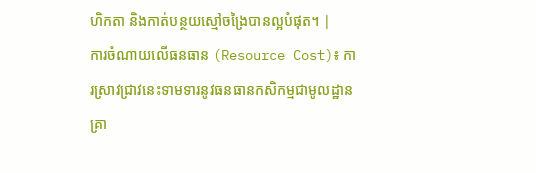ហិកតា និងកាត់បន្ថយស្មៅចង្រៃបានល្អបំផុត។ |
ការចំណាយលើធនធាន (Resource Cost)៖ ការស្រាវជ្រាវនេះទាមទារនូវធនធានកសិកម្មជាមូលដ្ឋាន គ្រា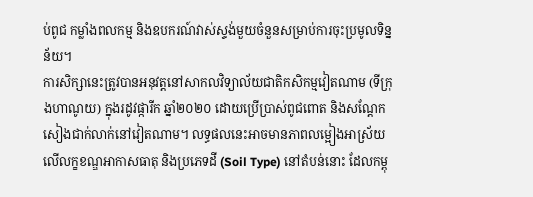ប់ពូជ កម្លាំងពលកម្ម និងឧបករណ៍វាស់ស្ទង់មួយចំនួនសម្រាប់ការចុះប្រមូលទិន្នន័យ។
ការសិក្សានេះត្រូវបានអនុវត្តនៅសាកលវិទ្យាល័យជាតិកសិកម្មវៀតណាម (ទីក្រុងហាណូយ) ក្នុងរដូវផ្ការីក ឆ្នាំ២០២០ ដោយប្រើប្រាស់ពូជពោត និងសណ្តែកសៀងជាក់លាក់នៅវៀតណាម។ លទ្ធផលនេះអាចមានភាពលម្អៀងអាស្រ័យលើលក្ខខណ្ឌអាកាសធាតុ និងប្រភេទដី (Soil Type) នៅតំបន់នោះ ដែលកម្ពុ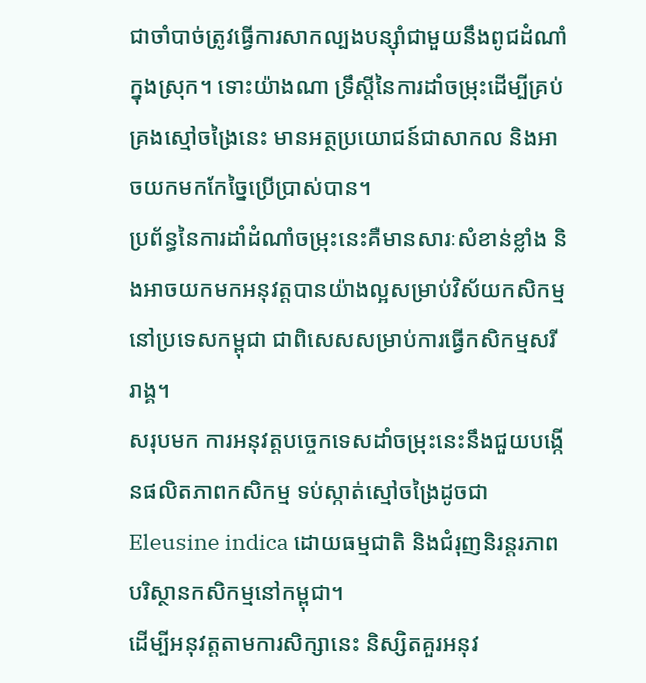ជាចាំបាច់ត្រូវធ្វើការសាកល្បងបន្ស៊ាំជាមួយនឹងពូជដំណាំក្នុងស្រុក។ ទោះយ៉ាងណា ទ្រឹស្តីនៃការដាំចម្រុះដើម្បីគ្រប់គ្រងស្មៅចង្រៃនេះ មានអត្ថប្រយោជន៍ជាសាកល និងអាចយកមកកែច្នៃប្រើប្រាស់បាន។
ប្រព័ន្ធនៃការដាំដំណាំចម្រុះនេះគឺមានសារៈសំខាន់ខ្លាំង និងអាចយកមកអនុវត្តបានយ៉ាងល្អសម្រាប់វិស័យកសិកម្មនៅប្រទេសកម្ពុជា ជាពិសេសសម្រាប់ការធ្វើកសិកម្មសរីរាង្គ។
សរុបមក ការអនុវត្តបច្ចេកទេសដាំចម្រុះនេះនឹងជួយបង្កើនផលិតភាពកសិកម្ម ទប់ស្កាត់ស្មៅចង្រៃដូចជា Eleusine indica ដោយធម្មជាតិ និងជំរុញនិរន្តរភាពបរិស្ថានកសិកម្មនៅកម្ពុជា។
ដើម្បីអនុវត្តតាមការសិក្សានេះ និស្សិតគួរអនុវ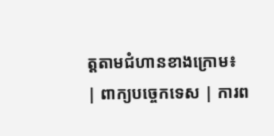ត្តតាមជំហានខាងក្រោម៖
| ពាក្យបច្ចេកទេស | ការព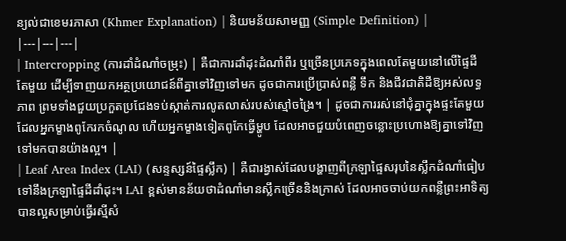ន្យល់ជាខេមរភាសា (Khmer Explanation) | និយមន័យសាមញ្ញ (Simple Definition) |
|---|---|---|
| Intercropping (ការដាំដំណាំចម្រុះ) | គឺជាការដាំដុះដំណាំពីរ ឬច្រើនប្រភេទក្នុងពេលតែមួយនៅលើផ្ទៃដីតែមួយ ដើម្បីទាញយកអត្ថប្រយោជន៍ពីគ្នាទៅវិញទៅមក ដូចជាការប្រើប្រាស់ពន្លឺ ទឹក និងជីវជាតិដីឱ្យអស់លទ្ធភាព ព្រមទាំងជួយប្រកួតប្រជែងទប់ស្កាត់ការលូតលាស់របស់ស្មៅចង្រៃ។ | ដូចជាការរស់នៅជុំគ្នាក្នុងផ្ទះតែមួយ ដែលអ្នកម្ខាងពូកែរកចំណូល ហើយអ្នកម្ខាងទៀតពូកែធ្វើម្ហូប ដែលអាចជួយបំពេញចន្លោះប្រហោងឱ្យគ្នាទៅវិញទៅមកបានយ៉ាងល្អ។ |
| Leaf Area Index (LAI) (សន្ទស្សន៍ផ្ទៃស្លឹក) | គឺជារង្វាស់ដែលបង្ហាញពីក្រឡាផ្ទៃសរុបនៃស្លឹកដំណាំធៀបទៅនឹងក្រឡាផ្ទៃដីដាំដុះ។ LAI ខ្ពស់មានន័យថាដំណាំមានស្លឹកច្រើននិងក្រាស់ ដែលអាចចាប់យកពន្លឺព្រះអាទិត្យបានល្អសម្រាប់ធ្វើរស្មីសំ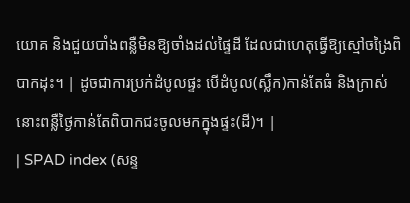យោគ និងជួយបាំងពន្លឺមិនឱ្យចាំងដល់ផ្ទៃដី ដែលជាហេតុធ្វើឱ្យស្មៅចង្រៃពិបាកដុះ។ | ដូចជាការប្រក់ដំបូលផ្ទះ បើដំបូល(ស្លឹក)កាន់តែធំ និងក្រាស់ នោះពន្លឺថ្ងៃកាន់តែពិបាកជះចូលមកក្នុងផ្ទះ(ដី)។ |
| SPAD index (សន្ទ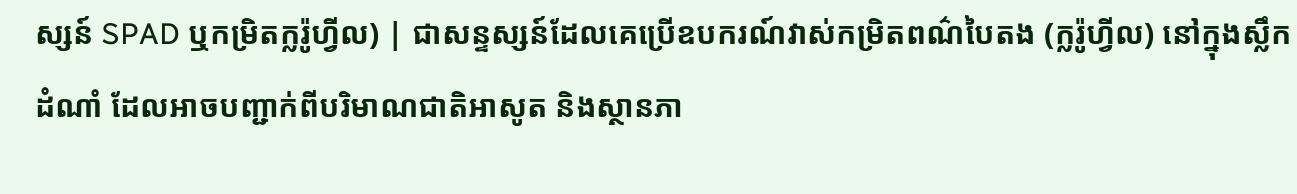ស្សន៍ SPAD ឬកម្រិតក្លរ៉ូហ្វីល) | ជាសន្ទស្សន៍ដែលគេប្រើឧបករណ៍វាស់កម្រិតពណ៌បៃតង (ក្លរ៉ូហ្វីល) នៅក្នុងស្លឹកដំណាំ ដែលអាចបញ្ជាក់ពីបរិមាណជាតិអាសូត និងស្ថានភា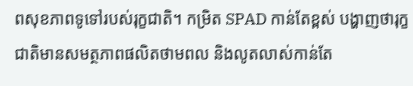ពសុខភាពទូទៅរបស់រុក្ខជាតិ។ កម្រិត SPAD កាន់តែខ្ពស់ បង្ហាញថារុក្ខជាតិមានសមត្ថភាពផលិតថាមពល និងលូតលាស់កាន់តែ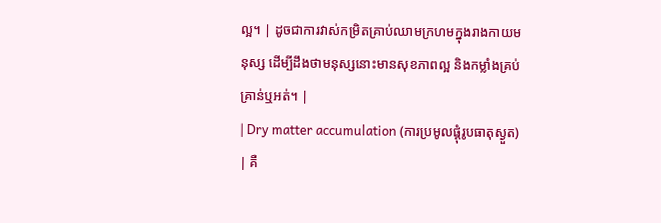ល្អ។ | ដូចជាការវាស់កម្រិតគ្រាប់ឈាមក្រហមក្នុងរាងកាយមនុស្ស ដើម្បីដឹងថាមនុស្សនោះមានសុខភាពល្អ និងកម្លាំងគ្រប់គ្រាន់ឬអត់។ |
| Dry matter accumulation (ការប្រមូលផ្តុំរូបធាតុស្ងួត) | គឺ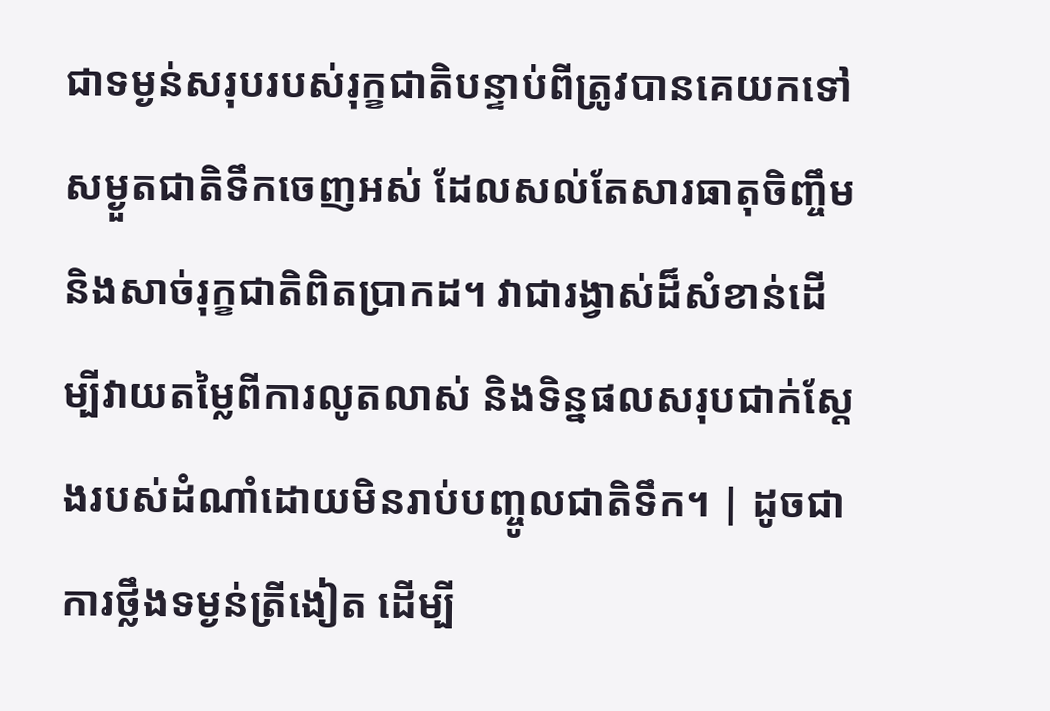ជាទម្ងន់សរុបរបស់រុក្ខជាតិបន្ទាប់ពីត្រូវបានគេយកទៅសម្ងួតជាតិទឹកចេញអស់ ដែលសល់តែសារធាតុចិញ្ចឹម និងសាច់រុក្ខជាតិពិតប្រាកដ។ វាជារង្វាស់ដ៏សំខាន់ដើម្បីវាយតម្លៃពីការលូតលាស់ និងទិន្នផលសរុបជាក់ស្តែងរបស់ដំណាំដោយមិនរាប់បញ្ចូលជាតិទឹក។ | ដូចជាការថ្លឹងទម្ងន់ត្រីងៀត ដើម្បី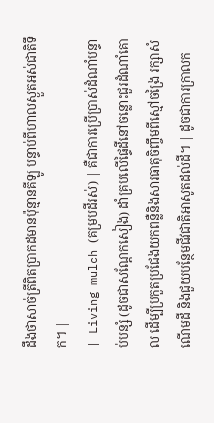ដឹងថាសាច់ត្រីពិតប្រាកដមានប៉ុន្មានគីឡូ បន្ទាប់ពីហាលស្ងួតអស់ជាតិទឹក។ |
| Living mulch (គម្របដីរស់) | គឺជាការប្រើប្រាស់ដំណាំបន្ទាប់បន្សំ (ដូចជាសណ្តែកសៀង) ដាំគ្របលើផ្ទៃដីនៅចន្លោះជួរដំណាំគោល ដើម្បីប្រកួតប្រជែងយកពន្លឺនិងសារធាតុចិញ្ចឹមពីស្មៅចង្រៃ រក្សាសំណើមដី និងជួយបន្ថែមជីវជាតិអាសូតដល់ដី។ | ដូចជាការក្រាលក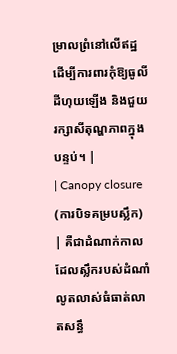ម្រាលព្រំនៅលើឥដ្ឋ ដើម្បីការពារកុំឱ្យធូលីដីហុយឡើង និងជួយរក្សាសីតុណ្ហភាពក្នុងបន្ទប់។ |
| Canopy closure (ការបិទគម្របស្លឹក) | គឺជាដំណាក់កាលដែលស្លឹករបស់ដំណាំលូតលាស់ធំធាត់លាតសន្ធឹ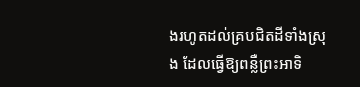ងរហូតដល់គ្របជិតដីទាំងស្រុង ដែលធ្វើឱ្យពន្លឺព្រះអាទិ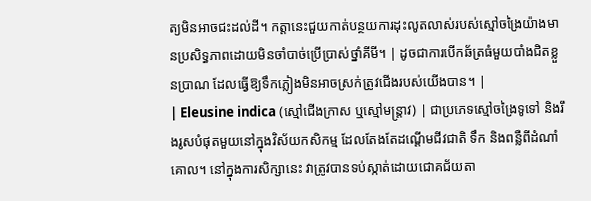ត្យមិនអាចជះដល់ដី។ កត្តានេះជួយកាត់បន្ថយការដុះលូតលាស់របស់ស្មៅចង្រៃយ៉ាងមានប្រសិទ្ធភាពដោយមិនចាំបាច់ប្រើប្រាស់ថ្នាំគីមី។ | ដូចជាការបើកឆ័ត្រធំមួយបាំងជិតខ្លួនប្រាណ ដែលធ្វើឱ្យទឹកភ្លៀងមិនអាចស្រក់ត្រូវជើងរបស់យើងបាន។ |
| Eleusine indica (ស្មៅជើងក្រាស ឬស្មៅមន្ត្រាវ) | ជាប្រភេទស្មៅចង្រៃទូទៅ និងរឹងរូសបំផុតមួយនៅក្នុងវិស័យកសិកម្ម ដែលតែងតែដណ្ដើមជីវជាតិ ទឹក និងពន្លឺពីដំណាំគោល។ នៅក្នុងការសិក្សានេះ វាត្រូវបានទប់ស្កាត់ដោយជោគជ័យតា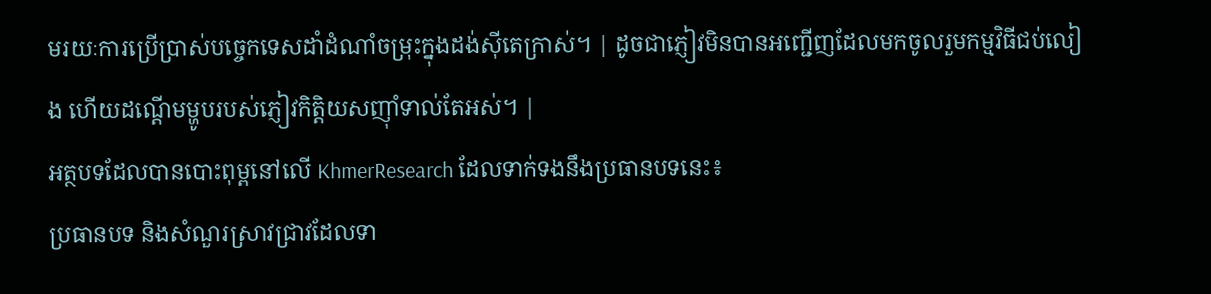មរយៈការប្រើប្រាស់បច្ចេកទេសដាំដំណាំចម្រុះក្នុងដង់ស៊ីតេក្រាស់។ | ដូចជាភ្ញៀវមិនបានអញ្ជើញដែលមកចូលរួមកម្មវិធីជប់លៀង ហើយដណ្តើមម្ហូបរបស់ភ្ញៀវកិត្តិយសញ៉ាំទាល់តែអស់។ |
អត្ថបទដែលបានបោះពុម្ពនៅលើ KhmerResearch ដែលទាក់ទងនឹងប្រធានបទនេះ៖
ប្រធានបទ និងសំណួរស្រាវជ្រាវដែលទា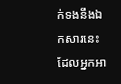ក់ទងនឹងឯកសារនេះ ដែលអ្នកអា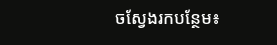ចស្វែងរកបន្ថែម៖